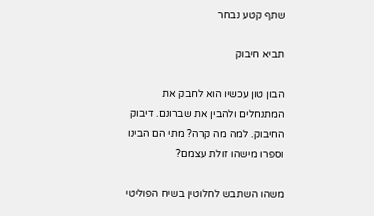שתף קטע נבחר

תביא חיבוק

הבון טון עכשיו הוא לחבק את המתנחלים ולהבין את שברונם. דיבוק החיבוק. למה מה קרה? מתי הם הבינו וספרו מישהו זולת עצמם?

משהו השתבש לחלוטין בשיח הפוליטי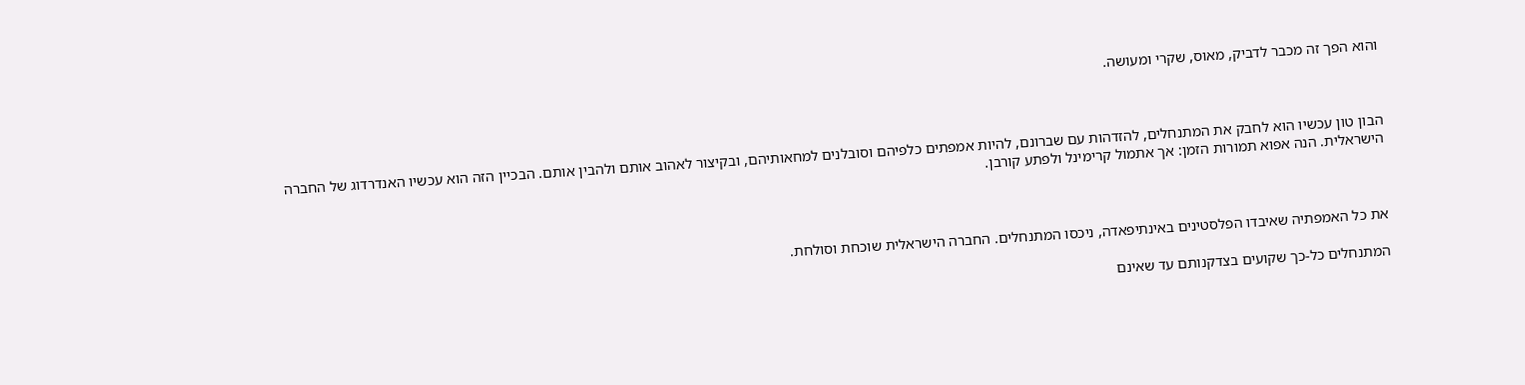והוא הפך זה מכבר לדביק, מאוס, שקרי ומעושה.



הבון טון עכשיו הוא לחבק את המתנחלים, להזדהות עם שברונם, להיות אמפתים כלפיהם וסובלנים למחאותיהם, ובקיצור לאהוב אותם ולהבין אותם. הבכיין הזה הוא עכשיו האנדרדוג של החברה הישראלית. הנה אפוא תמורות הזמן: אך אתמול קרימינל ולפתע קורבן.



את כל האמפתיה שאיבדו הפלסטינים באינתיפאדה, ניכסו המתנחלים. החברה הישראלית שוכחת וסולחת.

המתנחלים כל-כך שקועים בצדקנותם עד שאינם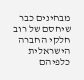מבחינים כבר שיחסם של רוב חלקי החברה הישראלית כלפיהם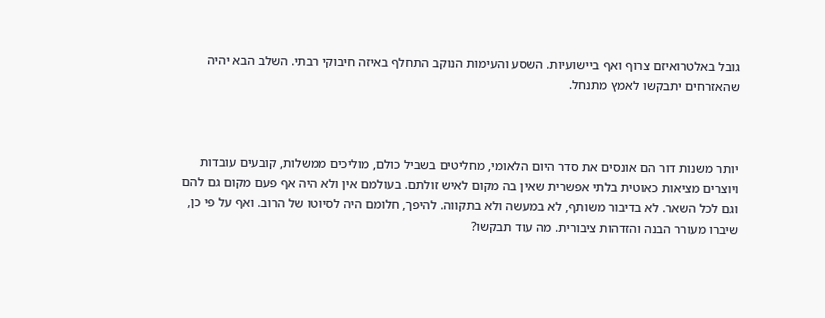גובל באלטרואיזם צרוף ואף ביישועיות. השסע והעימות הנוקב התחלף באיזה חיבוקי רבתי. השלב הבא יהיה שהאזרחים יתבקשו לאמץ מתנחל.



יותר משנות דור הם אונסים את סדר היום הלאומי, מחליטים בשביל כולם, מוליכים ממשלות, קובעים עובדות ויוצרים מציאות כאוטית בלתי אפשרית שאין בה מקום לאיש זולתם. בעולמם אין ולא היה אף פעם מקום גם להם וגם לכל השאר. לא בדיבור משותף, לא במעשה ולא בתקווה. להיפך, חלומם היה לסיוטו של הרוב. ואף על פי כן, שיברו מעורר הבנה והזדהות ציבורית. מה עוד תבקשו?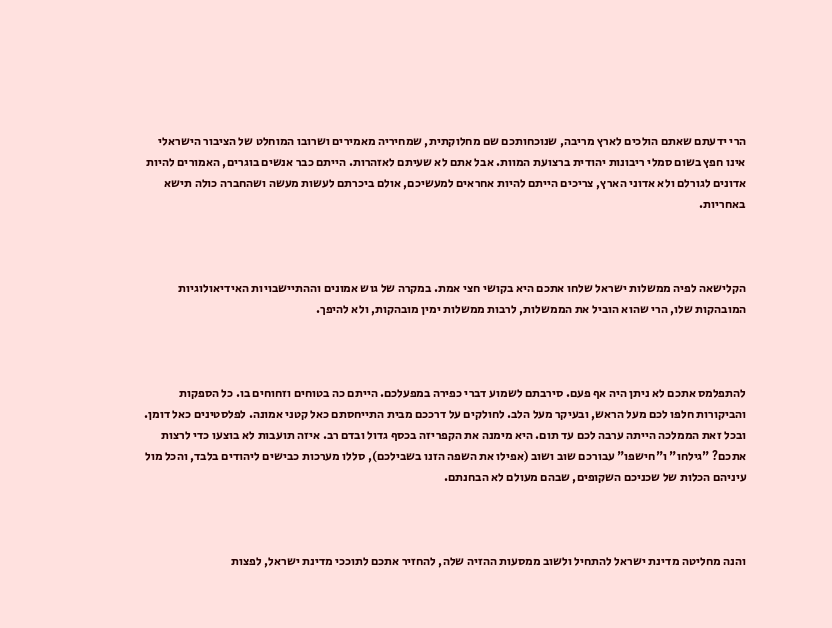הרי ידעתם שאתם הולכים לארץ מריבה, שנוכחותכם שם מחלוקתית, שמחיריה מאמירים ושרובו המוחלט של הציבור הישראלי אינו חפץ בשום סמלי ריבונות יהודית ברצועת המוות. אבל אתם לא שעיתם לאזהרות. הייתם כבר אנשים בוגרים, האמורים להיות אדונים לגורלם ולא אדוני הארץ, צריכים הייתם להיות אחראים למעשיכם, אולם ביכרתם לעשות מעשה ושהחברה כולה תישא באחריות.



הקלישאה לפיה ממשלות ישראל שלחו אתכם היא בקושי חצי אמת. במקרה של גוש אמונים וההתיישבויות האידיאולוגיות המובהקות שלו, הרי שהוא הוביל את הממשלות, לרבות ממשלות ימין מובהקות, ולא להיפך.



להתפלמס אתכם לא ניתן היה אף פעם. סירבתם לשמוע דברי כפירה במפעלכם. הייתם כה בטוחים וזחוחים בו. כל הספקות והביקורות חלפו לכם מעל הראש, ובעיקר מעל הלב. לחולקים על דרככם מבית התייחסתם כאל קטני אמונה. לפלסטינים כאל דומן. ובכל זאת הממלכה הייתה ערבה לכם עד תום. היא מימנה את הקפריזה בכסף גדול ובדם רב. איזה תועבות לא בוצעו כדי לרצות אתכם? "גילחו" ו"חישפו" עבורכם שוב ושוב (אפילו את השפה הזנו בשבילכם), סללו מערכות כבישים ליהודים בלבד, והכל מול עיניהם הכלות של שכניכם השקופים, שבהם מעולם לא הבחנתם.



והנה מחליטה מדינת ישראל להתחיל ולשוב ממסעות ההזיה שלה, להחזיר אתכם לתוככי מדינת ישראל, לפצות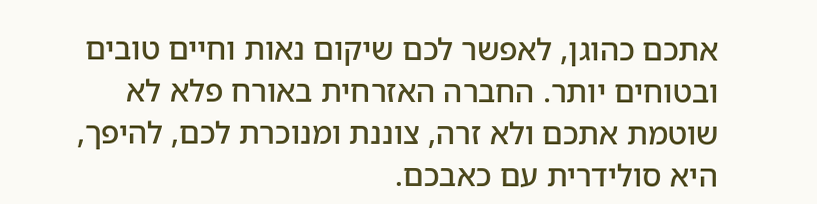אתכם כהוגן, לאפשר לכם שיקום נאות וחיים טובים ובטוחים יותר. החברה האזרחית באורח פלא לא שוטמת אתכם ולא זרה, צוננת ומנוכרת לכם, להיפך, היא סולידרית עם כאבכם.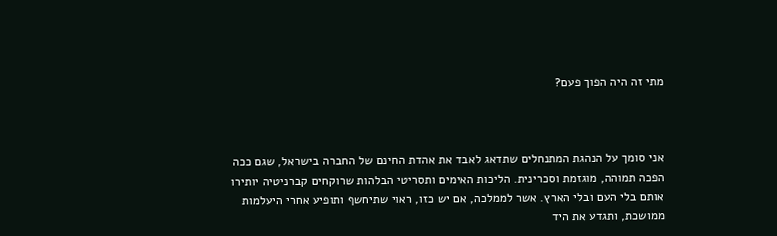מתי זה היה הפוך פעם?



אני סומך על הנהגת המתנחלים שתדאג לאבד את אהדת החינם של החברה בישראל, שגם ככה הפכה תמוהה, מוגזמת וסכרינית. הליכות האימים ותסריטי הבלהות שרוקחים קברניטיה יותירו אותם בלי העם ובלי הארץ. אשר לממלכה, אם יש כזו, ראוי שתיחשף ותופיע אחרי היעלמות ממושכת, ותגדע את היד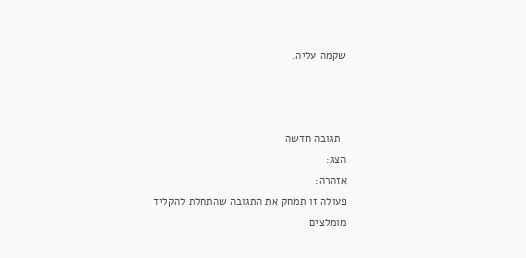שקמה עליה.



  תגובה חדשה
הצג:
אזהרה:
פעולה זו תמחק את התגובה שהתחלת להקליד
מומלצים